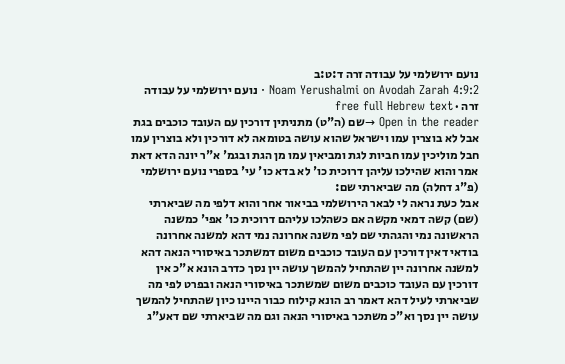נועם ירושלמי על עבודה זרה ד:ט:ב
Noam Yerushalmi on Avodah Zarah 4:9:2 · נועם ירושלמי על עבודה זרה · free full Hebrew text
Open in the reader →שם (ה"ט) מתניתין דורכין עם העובד כוכבים בגת אבל לא בוצרין עמו וישראל שהוא עושה בטומאה לא דורכין ולא בוצרין עמו חבל מוליכין עמו חביות לגת ומביאין עמו מן הגת ובגמ' א"ר יונה הדא דאת אמר והוא שהילכו עליהן דרוכית כו' לא בדא כו' עי' בספרי נועם ירושלמי (פ"ג דחלה) מה שביארתי שם:
אבל כעת נראה לי לבאר הירושלמי בביאור אחר והוא דלפי מה שביארתי (שם) קשה דמאי מקשה אם כשהלכו עליהם דרוכית כו' אפי' כמשנה הראשונה נמי והגהתי שם לפי משנה אחרונה נמי דהא למשנה אחרונה בודאי דאין דורכין עם העובד כוכבים משום דמשתכר באיסורי הנאה דהא למשנה אחרונה יין שהתחיל להמשך עושה יין נסך כדרב הונא א"כ אין דורכין עם העובד כוכבים משום שמשתכר באיסורי הנאה ובפרט לפי מה שביארתי לעיל דהא דאמר רב הונא קילוח כבור היינו כיון שהתחיל להמשך עושה יין נסך וא"כ משתכר באיסורי הנאה וגם מה שביארתי שם דאע"ג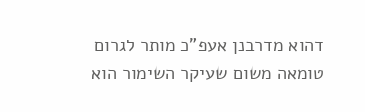דהוא מדרבנן אעפ"כ מותר לגרום טומאה משום שעיקר השימור הוא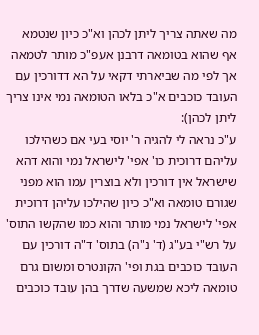מה שאתה צריך ליתן לכהן וא"כ כיון שנטמא אף שהוא בטומאה דרבנן אעפ"כ מותר לטמאה אך לפי מה שביארתי דקאי על הא דדורכין עם העובד כוכבים א"כ בלאו הטומאה נמי אינו צריך ליתן לכהן):
ע"כ נראה לי להגיה ר' יוסי בעי אם כשהילכו עליהם דרוכית כו' אפי' לישראל נמי והוא דהא שישראל אין דורכין ולא בוצרין עמו הוא מפני שגורם טומאה וא"כ כיון שהילכו עליהן דרוכית אפי' לישראל נמי מותר והוא כמו שהקשו התוס' על רש"י בע"ג (ד' נ"ה) בתוס' ד"ה דורכין עם העובד כוכבים בגת ופי' הקונטרס ומשום גרם טומאה ליכא שמשעה שדרך בהן עובד כוכבים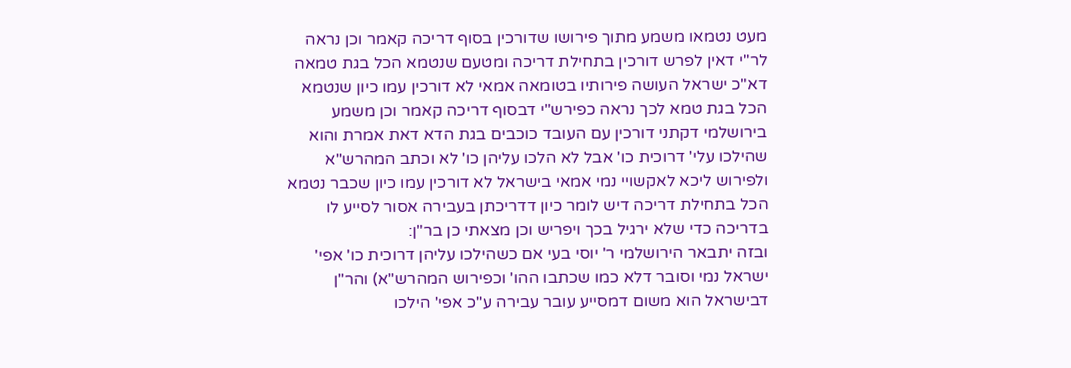מעט נטמאו משמע מתוך פירושו שדורכין בסוף דריכה קאמר וכן נראה לר"י דאין לפרש דורכין בתחילת דריכה ומטעם שנטמא הכל בגת טמאה דא"כ ישראל העושה פירותיו בטומאה אמאי לא דורכין עמו כיון שנטמא הכל בגת טמא לכך נראה כפירש"י דבסוף דריכה קאמר וכן משמע בירושלמי דקתני דורכין עם העובד כוכבים בגת הדא דאת אמרת והוא שהילכו עלי' דרוכית כו' אבל לא הלכו עליהן כו' לא וכתב המהרש"א ולפירוש ליכא לאקשויי נמי אמאי בישראל לא דורכין עמו כיון שכבר נטמא הכל בתחילת דריכה דיש לומר כיון דדריכתן בעבירה אסור לסייע לו בדריכה כדי שלא ירגיל בכך ויפריש וכן מצאתי כן בר"ן:
ובזה יתבאר הירושלמי ר' יוסי בעי אם כשהילכו עליהן דרוכית כו' אפי' ישראל נמי וסובר דלא כמו שכתבו ההו' וכפירוש המהרש"א) והר"ן דבישראל הוא משום דמסייע עובר עבירה ע"כ אפי' הילכו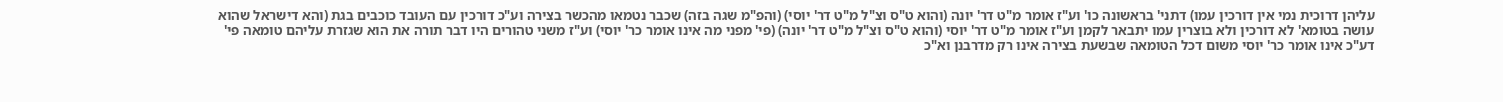עליהן דרוכית נמי אין דורכין עמו) דתני' בראשונה כו' וע"ז אומר מ"ט דר' יונה (והוא ט"ס וצ"ל מ"ט דר' יוסי) (והפ"מ שגה בזה) שכבר נטמאו מהכשר בצירה וע"כ דורכין עם העובד כוכבים בגת (והא דישראל שהוא עושה בטומא' לא דורכין ולא בוצרין עמו יתבאר לקמן וע"ז אומר מ"ט דר' יוסי (והוא ט"ס וצ"ל מ"ט דר' יונה) (פי' מפני מה אינו אומר כר' יוסי) וע"ז משני טהורים היו דבר תורה את הוא שגזרת עליהם טומאה פי' דע"כ אינו אומר כר' יוסי משום דכל הטומאה שבשעת בצירה אינו רק מדרבנן וא"כ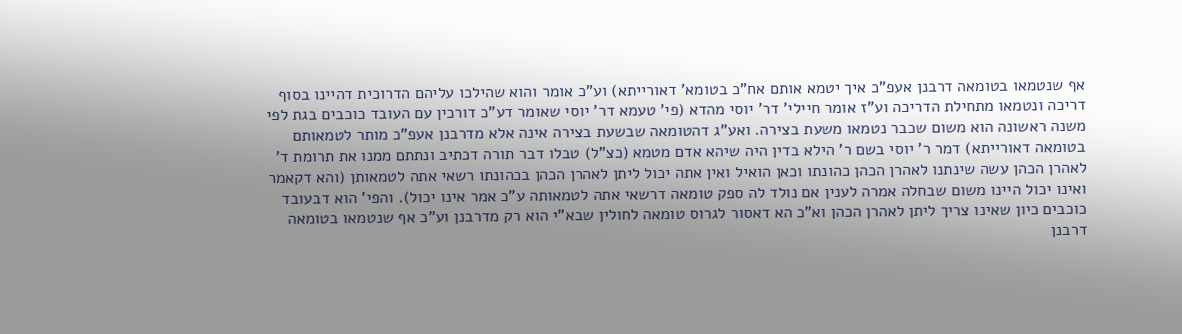אף שנטמאו בטומאה דרבנן אעפ"כ איך יטמא אותם אח"כ בטומא' דאורייתא) וע"כ אומר והוא שהילכו עליהם הדרוכית דהיינו בסוף דריכה ונטמאו מתחילת הדריכה וע"ז אומר חיילי' דר' יוסי מהדא (פי' טעמא דר' יוסי שאומר דע"כ דורכין עם העובד כוכבים בגת לפי משנה ראשונה הוא משום שכבר נטמאו משעת בצירה. ואע"ג דהטומאה שבשעת בצירה אינה אלא מדרבנן אעפ"כ מותר לטמאותם בטומאה דאורייתא) דמר ר' יוסי בשם ר' הילא בדין היה שיהא אדם מטמא (כצ"ל) טבלו דבר תורה דכתיב ונתתם ממנו את תרומת ד' לאהרן הכהן עשה שינתנו לאהרן הכהן כהונתו וכאן הואיל ואין אתה יכול ליתן לאהרן הכהן בכהונתו רשאי אתה לטמאותן (והא דקאמר ואינו יכול היינו משום שבחלה אמרה לענין אם נולד לה ספק טומאה דרשאי אתה לטמאותה ע"כ אמר אינו יכול). והפי' הוא דבעובד כוכבים כיון שאינו צריך ליתן לאהרן הכהן וא"כ הא דאסור לגרוס טומאה לחולין שבא"י הוא רק מדרבנן וע"כ אף שנטמאו בטומאה דרבנן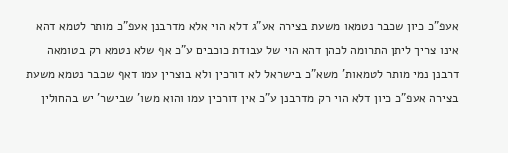אעפ"כ כיון שכבר נטמאו משעת בצירה אע"ג דלא הוי אלא מדרבנן אעפ"כ מותר לטמא דהא אינו צריך ליתן התרומה לכהן דהא הוי של עבודת כוכבים ע"כ אף שלא נטמא רק בטומאה דרבנן נמי מותר לטמאות' משא"כ בישראל לא דורכין ולא בוצרין עמו דאף שכבר נטמא משעת בצירה אעפ"כ כיון דלא הוי רק מדרבנן ע"כ אין דורכין עמו והוא משו' שבישר' יש בהחולין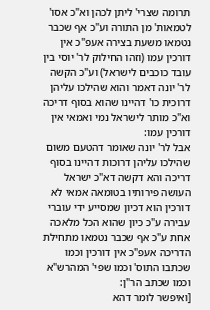תרומה שצרי' ליתן לכהן וא"כ אסו' לטמאות' מן התורה וע"כ אף שכבר נטמאו משעת בצירה אעפ"כ אין דורכין עמו (וזהו החילוק לר' יוסי בין עובד כוכבים לישראל) וע"כ הקשה לר' יונה דאמר והוא שהילכו עליהן דרוכית כו' דהיינו שהוא בסוף דריכה וא"כ מותר לישראל נמי ואמאי אין דורכין עמו:
אבל לר' יונה שאומר דהטעם משום שהילכו עליהן דרוכות דהיינו בסוף דריכה והא דקשה דא"כ ישראל העושה פירותיו בטומאה אמאי לא דורכין הוא דכיון שמסייע ידי עוברי עבירה ע"כ כיון שהוא הכל מלאכה אחת ע"כ אף שכבר נטמאו מתחילת הדריכה אעפ"כ אין דורכין וכמו שכתבו התוס' וכמו שפי' המהרש"א וכמו שכתב הר"ן:
[ואיפשר לומר דהא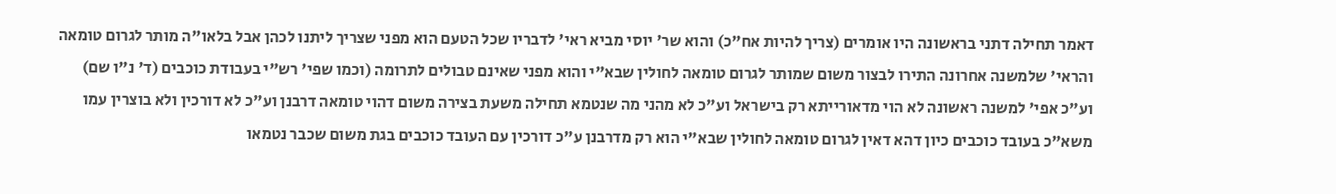דאמר תחילה דתני בראשונה היו אומרים (צריך להיות אח"כ) והוא שר' יוסי מביא ראי' לדבריו שכל הטעם הוא מפני שצריך ליתנו לכהן אבל בלאו"ה מותר לגרום טומאה והראי' שלמשנה אחרונה התירו לבצור משום שמותר לגרום טומאה לחולין שבא"י והוא מפני שאינם טבולים לתרומה (וכמו שפי' רש"י בעבודת כוכבים (ד' נ"ו שם) וע"כ אפי' למשנה ראשונה לא הוי מדאורייתא רק בישראל וע"כ לא מהני מה שנטמא תחילה משעת בצירה משום דהוי טומאה דרבנן וע"כ לא דורכין ולא בוצרין עמו משא"כ בעובד כוכבים כיון דהא דאין לגרום טומאה לחולין שבא"י הוא רק מדרבנן ע"כ דורכין עם העובד כוכבים בגת משום שכבר נטמאו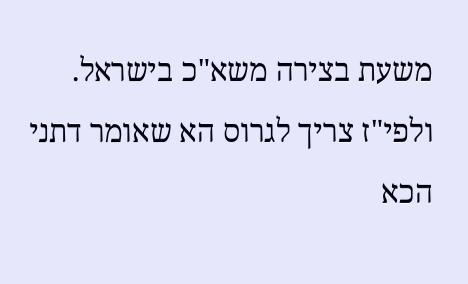משעת בצירה משא"כ בישראל. ולפי"ז צריך לגרוס הא שאומר דתני הכא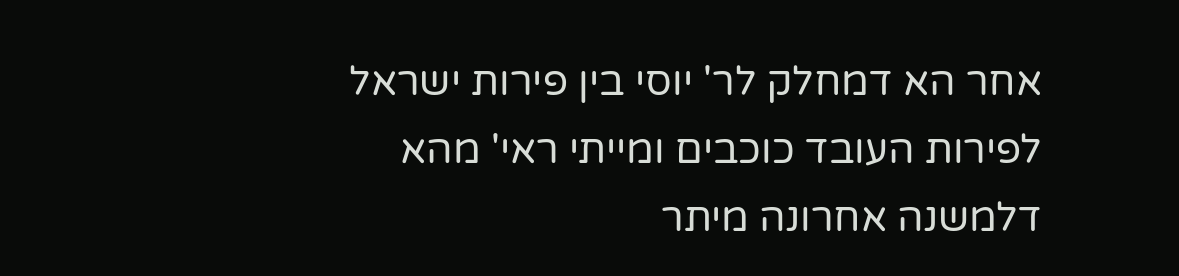אחר הא דמחלק לר' יוסי בין פירות ישראל לפירות העובד כוכבים ומייתי ראי' מהא דלמשנה אחרונה מיתר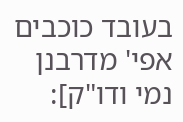בעובד כוכבים אפי' מדרבנן נמי ודו"ק]: